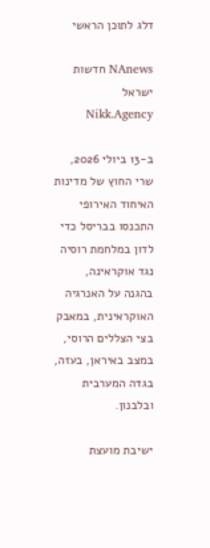דלג לתוכן הראשי

NAnews חדשות ישראל Nikk.Agency

ב-13 ביולי 2026, שרי החוץ של מדינות האיחוד האירופי התכנסו בבריסל כדי לדון במלחמת רוסיה נגד אוקראינה, בהגנה על האנרגיה האוקראינית, במאבק בצי הצללים הרוסי, במצב באיראן, בעזה, בגדה המערבית ובלבנון.

ישיבת מועצת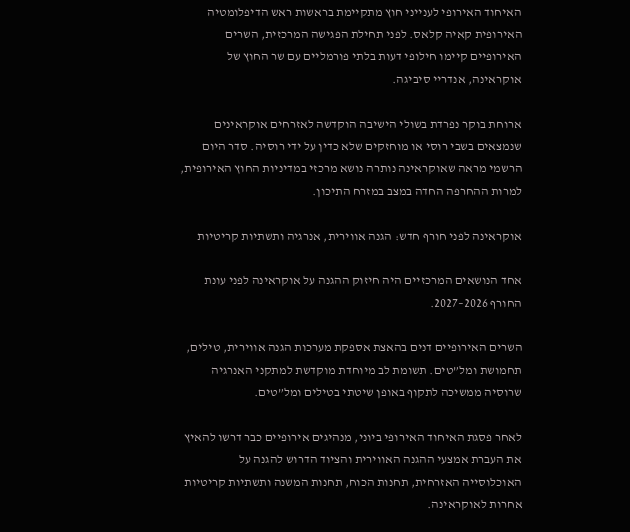האיחוד האירופי לענייני חוץ מתקיימת בראשות ראש הדיפלומטיה האירופית קאיה קלאס. לפני תחילת הפגישה המרכזית, השרים האירופיים קיימו חילופי דעות בלתי פורמליים עם שר החוץ של אוקראינה, אנדריי סיביגה.

ארוחת בוקר נפרדת בשולי הישיבה הוקדשה לאזרחים אוקראינים שנמצאים בשבי רוסי או מוחזקים שלא כדין על ידי רוסיה. סדר היום הרשמי מראה שאוקראינה נותרה נושא מרכזי במדיניות החוץ האירופית, למרות ההחרפה החדה במצב במזרח התיכון.

אוקראינה לפני חורף חדש: הגנה אווירית, אנרגיה ותשתיות קריטיות

אחד הנושאים המרכזיים היה חיזוק ההגנה על אוקראינה לפני עונת החורף 2026–2027.

השרים האירופיים דנים בהאצת אספקת מערכות הגנה אווירית, טילים, תחמושת ומל”טים. תשומת לב מיוחדת מוקדשת למתקני האנרגיה שרוסיה ממשיכה לתקוף באופן שיטתי בטילים ומל”טים.

לאחר פסגת האיחוד האירופי ביוני, מנהיגים אירופיים כבר דרשו להאיץ את העברת אמצעי ההגנה האווירית והציוד הדרוש להגנה על האוכלוסייה האזרחית, תחנות הכוח, תחנות המשנה ותשתיות קריטיות אחרות לאוקראינה.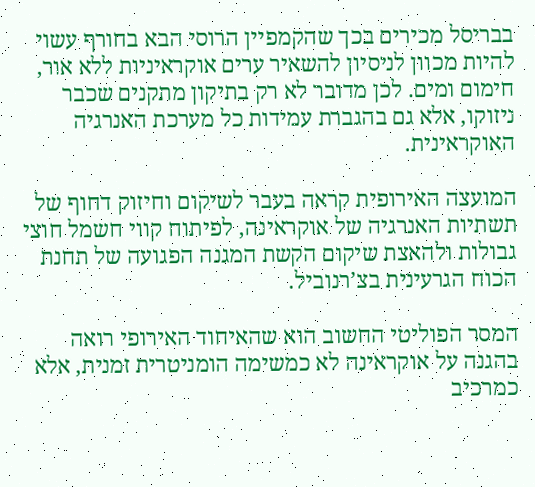בבריסל מכירים בכך שהקמפיין הרוסי הבא בחורף עשוי להיות מכוון לניסיון להשאיר ערים אוקראיניות ללא אור, חימום ומים. לכן מדובר לא רק בתיקון מתקנים שכבר ניזוקו, אלא גם בהגברת עמידות כל מערכת האנרגיה האוקראינית.

המועצה האירופית קראה בעבר לשיקום וחיזוק דחוף של תשתיות האנרגיה של אוקראינה, לפיתוח קווי חשמל חוצי גבולות ולהאצת שיקום הקשת המגנה הפגועה של תחנת הכוח הגרעינית בצ’רנוביל.

המסר הפוליטי החשוב הוא שהאיחוד האירופי רואה בהגנה על אוקראינה לא כמשימה הומניטרית זמנית, אלא כמרכיב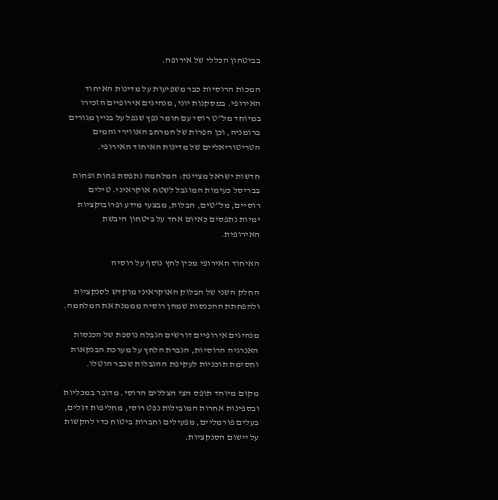בביטחון הכללי של אירופה.

המכות הרוסיות כבר משפיעות על מדינות האיחוד האירופי. במסקנות יוני, מנהיגים אירופיים הזכירו במיוחד מל”ט רוסי עם חומר נפץ שנפל על בניין מגורים ברומניה, וכן הפרות של המרחב האווירי והמים הטריטוריאליים של מדינות האיחוד האירופי.

חדשות ישראל מציינת: המלחמה נתפסת פחות ופחות בבריסל כעימות המוגבל לשטח אוקראיני. טילים רוסיים, מל”טים, חבלות, מבצעי מידע ופרובוקציות ימיות נתפסים כאיום אחד על ביטחון היבשת האירופית.

האיחוד האירופי מכין לחץ נוסף על רוסיה

החלק השני של הבלוק האוקראיני מוקדש לסנקציות ולהפחתת ההכנסות שמהן רוסיה מממנת את המלחמה.

מנהיגים אירופיים דורשים הגבלה נוספת של הכנסות האנרגיה הרוסיות, הגברת הלחץ על מערכת הבנקאות וחסימת תוכניות לעקיפת ההגבלות שכבר הוטלו.

מקום מיוחד תופס הצי הצללים הרוסי. מדובר במכליות ובספינות אחרות המובילות נפט רוסי, מחליפות דגלים, בעלים פורמליים, מפעילים וחברות ביטוח כדי להקשות על יישום הסנקציות.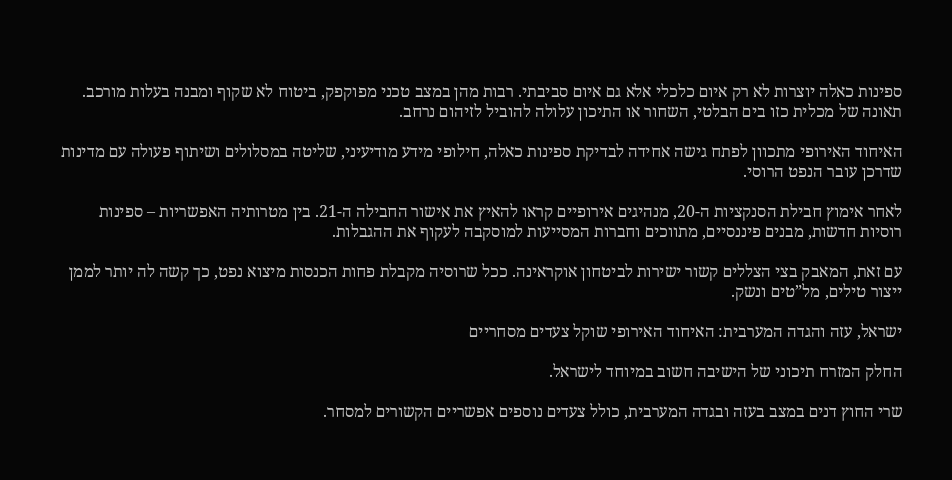ספינות כאלה יוצרות לא רק איום כלכלי אלא גם איום סביבתי. רבות מהן במצב טכני מפוקפק, ביטוח לא שקוף ומבנה בעלות מורכב. תאונה של מכלית כזו בים הבלטי, השחור או התיכון עלולה להוביל לזיהום נרחב.

האיחוד האירופי מתכוון לפתח גישה אחידה לבדיקת ספינות כאלה, חילופי מידע מודיעיני, שליטה במסלולים ושיתוף פעולה עם מדינות שדרכן עובר הנפט הרוסי.

לאחר אימוץ חבילת הסנקציות ה-20, מנהיגים אירופיים קראו להאיץ את אישור החבילה ה-21. בין מטרותיה האפשריות – ספינות רוסיות חדשות, מבנים פיננסיים, מתווכים וחברות המסייעות למוסקבה לעקוף את ההגבלות.

עם זאת, המאבק בצי הצללים קשור ישירות לביטחון אוקראינה. ככל שרוסיה מקבלת פחות הכנסות מיצוא נפט, כך קשה לה יותר לממן ייצור טילים, מל”טים ונשק.

ישראל, עזה והגדה המערבית: האיחוד האירופי שוקל צעדים מסחריים

החלק המזרח תיכוני של הישיבה חשוב במיוחד לישראל.

שרי החוץ דנים במצב בעזה ובגדה המערבית, כולל צעדים נוספים אפשריים הקשורים למסחר.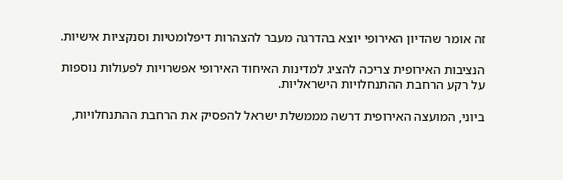זה אומר שהדיון האירופי יוצא בהדרגה מעבר להצהרות דיפלומטיות וסנקציות אישיות.

הנציבות האירופית צריכה להציג למדינות האיחוד האירופי אפשרויות לפעולות נוספות על רקע הרחבת ההתנחלויות הישראליות.

ביוני, המועצה האירופית דרשה מממשלת ישראל להפסיק את הרחבת ההתנחלויות,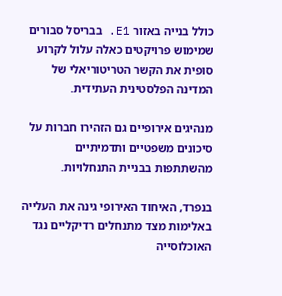כולל בנייה באזור E1. בבריסל סבורים שמימוש פרויקטים כאלה עלול לקרוע סופית את הקשר הטריטוריאלי של המדינה הפלסטינית העתידית.

מנהיגים אירופיים גם הזהירו חברות על סיכונים משפטיים ותדמיתיים מהשתתפות בבניית התנחלויות.

בנפרד, האיחוד האירופי גינה את העלייה באלימות מצד מתנחלים רדיקליים נגד האוכלוסייה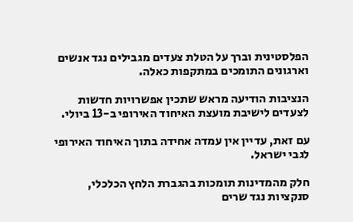הפלסטינית וברך על הטלת צעדים מגבילים נגד אנשים וארגונים התומכים במתקפות כאלה.

הנציבות הודיעה מראש שתכין אפשרויות חדשות לצעדים לישיבת מועצת האיחוד האירופי ב-13 ביולי.

עם זאת, עדיין אין עמדה אחידה בתוך האיחוד האירופי לגבי ישראל.

חלק מהמדינות תומכות בהגברת הלחץ הכלכלי, סנקציות נגד שרים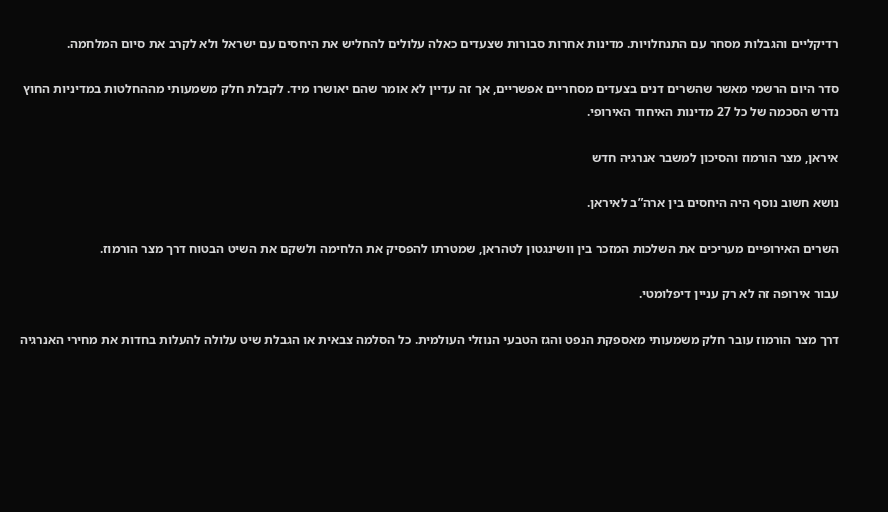רדיקליים והגבלות מסחר עם התנחלויות. מדינות אחרות סבורות שצעדים כאלה עלולים להחליש את היחסים עם ישראל ולא לקרב את סיום המלחמה.

סדר היום הרשמי מאשר שהשרים דנים בצעדים מסחריים אפשריים, אך זה עדיין לא אומר שהם יאושרו מיד. לקבלת חלק משמעותי מההחלטות במדיניות החוץ נדרש הסכמה של כל 27 מדינות האיחוד האירופי.

איראן, מצר הורמוז והסיכון למשבר אנרגיה חדש

נושא חשוב נוסף היה היחסים בין ארה”ב לאיראן.

השרים האירופיים מעריכים את השלכות המזכר בין וושינגטון לטהראן, שמטרתו להפסיק את הלחימה ולשקם את השיט הבטוח דרך מצר הורמוז.

עבור אירופה זה לא רק עניין דיפלומטי.

דרך מצר הורמוז עובר חלק משמעותי מאספקת הנפט והגז הטבעי הנוזלי העולמית. כל הסלמה צבאית או הגבלת שיט עלולה להעלות בחדות את מחירי האנרגיה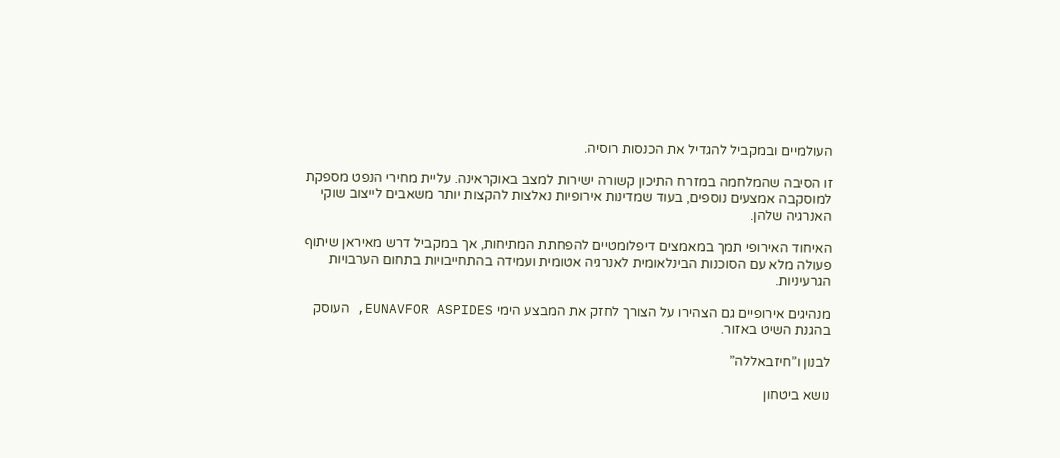העולמיים ובמקביל להגדיל את הכנסות רוסיה.

זו הסיבה שהמלחמה במזרח התיכון קשורה ישירות למצב באוקראינה. עליית מחירי הנפט מספקת למוסקבה אמצעים נוספים, בעוד שמדינות אירופיות נאלצות להקצות יותר משאבים לייצוב שוקי האנרגיה שלהן.

האיחוד האירופי תמך במאמצים דיפלומטיים להפחתת המתיחות, אך במקביל דרש מאיראן שיתוף פעולה מלא עם הסוכנות הבינלאומית לאנרגיה אטומית ועמידה בהתחייבויות בתחום הערבויות הגרעיניות.

מנהיגים אירופיים גם הצהירו על הצורך לחזק את המבצע הימי EUNAVFOR ASPIDES, העוסק בהגנת השיט באזור.

לבנון ו”חיזבאללה”

נושא ביטחון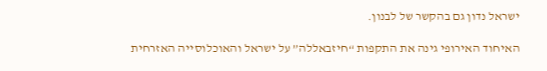ישראל נדון גם בהקשר של לבנון.

האיחוד האירופי גינה את התקפות “חיזבאללה” על ישראל והאוכלוסייה האזרחית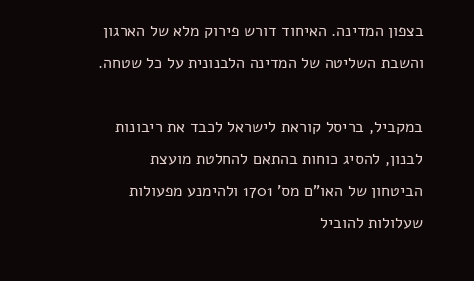בצפון המדינה. האיחוד דורש פירוק מלא של הארגון והשבת השליטה של המדינה הלבנונית על כל שטחה.

במקביל, בריסל קוראת לישראל לכבד את ריבונות לבנון, להסיג כוחות בהתאם להחלטת מועצת הביטחון של האו”ם מס’ 1701 ולהימנע מפעולות שעלולות להוביל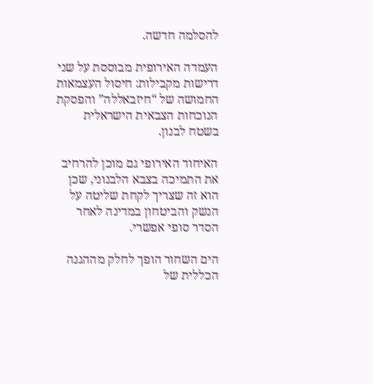להסלמה חדשה.

העמדה האירופית מבוססת על שני דרישות מקבילות: חיסול העצמאות החמושה של “חיזבאללה” והפסקת הנוכחות הצבאית הישראלית בשטח לבנון.

האיחוד האירופי גם מוכן להרחיב את התמיכה בצבא הלבנוני, שכן הוא זה שצריך לקחת שליטה על הנשק והביטחון במדינה לאחר הסדר סופי אפשרי.

הים השחור הופך לחלק מההגנה הכללית של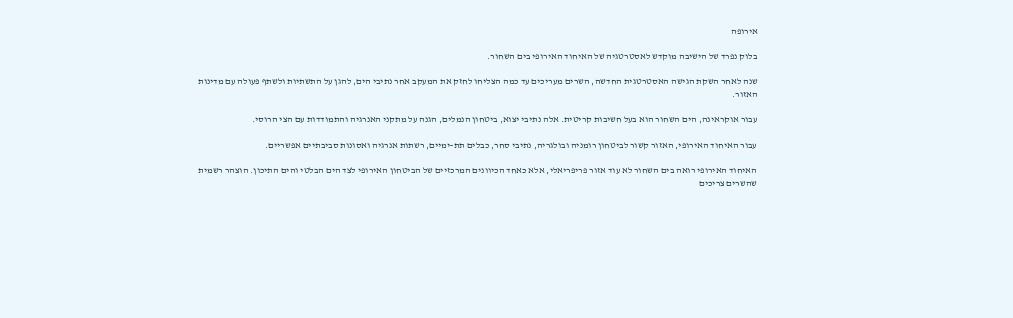אירופה

בלוק נפרד של הישיבה מוקדש לאסטרטגיה של האיחוד האירופי בים השחור.

שנה לאחר השקת הגישה האסטרטגית החדשה, השרים מעריכים עד כמה הצליחו לחזק את המעקב אחר נתיבי הים, להגן על התשתיות ולשתף פעולה עם מדינות האזור.

עבור אוקראינה, הים השחור הוא בעל חשיבות קריטית. אלה נתיבי יצוא, ביטחון הנמלים, הגנה על מתקני האנרגיה והתמודדות עם הצי הרוסי.

עבור האיחוד האירופי, האזור קשור לביטחון רומניה ובולגריה, נתיבי סחר, כבלים תת-ימיים, רשתות אנרגיה ואסונות סביבתיים אפשריים.

האיחוד האירופי רואה בים השחור לא עוד אזור פריפריאלי, אלא כאחד הכיוונים המרכזיים של הביטחון האירופי לצד הים הבלטי והים התיכון. הוצהר רשמית שהשרים צריכים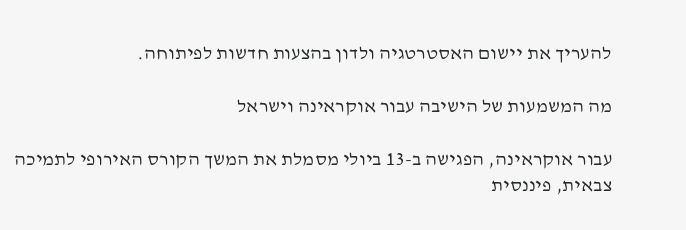להעריך את יישום האסטרטגיה ולדון בהצעות חדשות לפיתוחה.

מה המשמעות של הישיבה עבור אוקראינה וישראל

עבור אוקראינה, הפגישה ב-13 ביולי מסמלת את המשך הקורס האירופי לתמיכה צבאית, פיננסית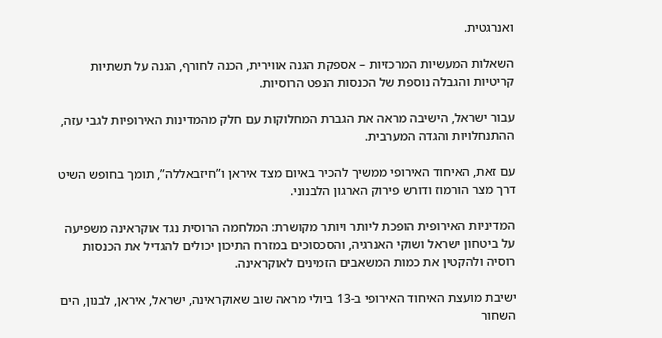ואנרגטית.

השאלות המעשיות המרכזיות – אספקת הגנה אווירית, הכנה לחורף, הגנה על תשתיות קריטיות והגבלה נוספת של הכנסות הנפט הרוסיות.

עבור ישראל, הישיבה מראה את הגברת המחלוקות עם חלק מהמדינות האירופיות לגבי עזה, ההתנחלויות והגדה המערבית.

עם זאת, האיחוד האירופי ממשיך להכיר באיום מצד איראן ו”חיזבאללה”, תומך בחופש השיט דרך מצר הורמוז ודורש פירוק הארגון הלבנוני.

המדיניות האירופית הופכת ליותר ויותר מקושרת: המלחמה הרוסית נגד אוקראינה משפיעה על ביטחון ישראל ושוקי האנרגיה, והסכסוכים במזרח התיכון יכולים להגדיל את הכנסות רוסיה ולהקטין את כמות המשאבים הזמינים לאוקראינה.

ישיבת מועצת האיחוד האירופי ב-13 ביולי מראה שוב שאוקראינה, ישראל, איראן, לבנון, הים השחור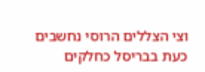וצי הצללים הרוסי נחשבים כעת בבריסל כחלקים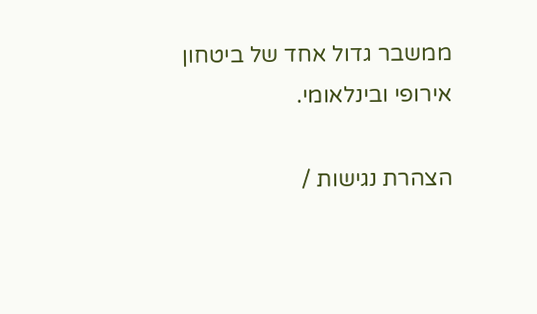ממשבר גדול אחד של ביטחון אירופי ובינלאומי.

הצהרת נגישות /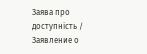Заява про доступність / Заявление о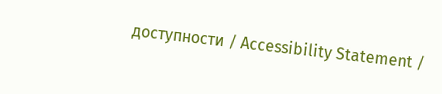доступности / Accessibility Statement /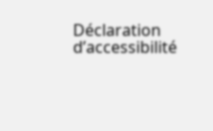Déclaration d’accessibilité